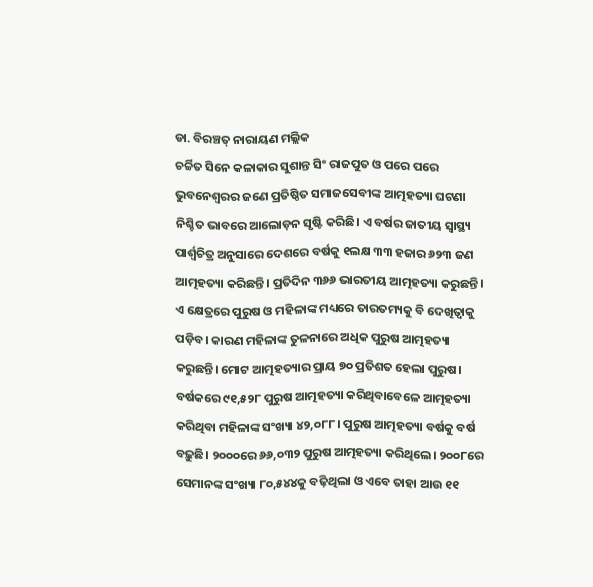ଡା. ବିରଞ୍ଚତ୍ ନାରାୟଣ ମଲ୍ଲିକ
ଚର୍ଚ୍ଚିତ ସିନେ କଳାକାର ସୁଶାନ୍ତ ସିଂ ରାଜପୁତ ଓ ପରେ ପରେ ଭୁବନେଶ୍ୱରର ଜଣେ ପ୍ରତିଷ୍ଠିତ ସମାଜସେବୀଙ୍କ ଆତ୍ମହତ୍ୟା ଘଟଣା ନିଶ୍ଚିତ ଭାବରେ ଆଲୋଡ଼ନ ସୃଷ୍ଟି କରିଛି। ଏ ବର୍ଷର ଜାତୀୟ ସ୍ବାସ୍ଥ୍ୟ ପାର୍ଶ୍ୱଚିତ୍ର ଅନୁସାରେ ଦେଶରେ ବର୍ଷକୁ ୧ଲକ୍ଷ ୩୩ ହଜାର ୬୨୩ ଜଣ ଆତ୍ମହତ୍ୟା କରିଛନ୍ତି। ପ୍ରତିଦିନ ୩୬୬ ଭାରତୀୟ ଆତ୍ମହତ୍ୟା କରୁଛନ୍ତି। ଏ କ୍ଷେତ୍ରରେ ପୁରୁଷ ଓ ମହିଳାଙ୍କ ମଧ୍ୟରେ ତାରତମ୍ୟକୁ ବି ଦେଖିତ୍ବାକୁ ପଡ଼ିବ। କାରଣ ମହିଳାଙ୍କ ତୁଳନାରେ ଅଧିକ ପୁରୁଷ ଆତ୍ମହତ୍ୟା କରୁଛନ୍ତି। ମୋଟ ଆତ୍ମହତ୍ୟାର ପ୍ରାୟ ୭୦ ପ୍ରତିଶତ ହେଲା ପୁରୁଷ। ବର୍ଷକରେ ୯୧,୫୨୮ ପୁରୁଷ ଆତ୍ମହତ୍ୟା କରିଥିବାବେଳେ ଆତ୍ମହତ୍ୟା କରିଥିବା ମହିଳାଙ୍କ ସଂଖ୍ୟା ୪୨,୦୮୮। ପୁରୁଷ ଆତ୍ମହତ୍ୟା ବର୍ଷକୁ ବର୍ଷ ବଢ଼ୁଛି। ୨୦୦୦ରେ ୬୬,୦୩୨ ପୁରୁଷ ଆତ୍ମହତ୍ୟା କରିଥିଲେ। ୨୦୦୮ରେ ସେମାନଙ୍କ ସଂଖ୍ୟା ୮୦,୫୪୪କୁ ବଢ଼ିଥିଲା ଓ ଏବେ ତାହା ଆଉ ୧୧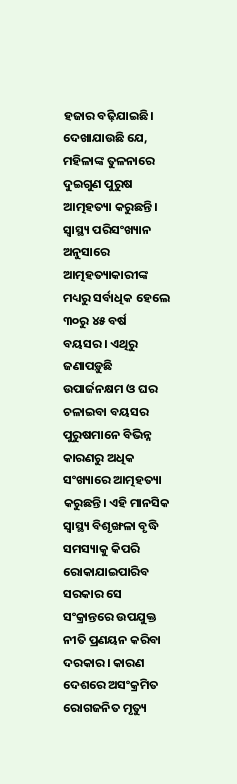ହଜାର ବଢ଼ିଯାଇଛି। ଦେଖାଯାଉଛି ଯେ, ମହିଳାଙ୍କ ତୁଳନାରେ ଦୁଇଗୁଣ ପୁରୁଷ ଆତ୍ମହତ୍ୟା କରୁଛନ୍ତି। ସ୍ବାସ୍ଥ୍ୟ ପରିସଂଖ୍ୟାନ ଅନୁସାରେ ଆତ୍ମହତ୍ୟାକାରୀଙ୍କ ମଧ୍ୟରୁ ସର୍ବାଧିକ ହେଲେ ୩୦ରୁ ୪୫ ବର୍ଷ ବୟସର। ଏଥିରୁ ଜଣାପଡ଼ୁଛି ଉପାର୍ଜନକ୍ଷମ ଓ ଘର ଚଳାଇବା ବୟସର ପୁରୁଷମାନେ ବିଭିନ୍ନ କାରଣରୁ ଅଧିକ ସଂଖ୍ୟାରେ ଆତ୍ମହତ୍ୟା କରୁଛନ୍ତି। ଏହି ମାନସିକ ସ୍ବାସ୍ଥ୍ୟ ବିଶୃଙ୍ଖଳା ବୃଦ୍ଧି ସମସ୍ୟାକୁ କିପରି ରୋକାଯାଇପାରିବ ସରକାର ସେ ସଂକ୍ରାନ୍ତରେ ଉପଯୁକ୍ତ ନୀତି ପ୍ରଣୟନ କରିବା ଦରକାର। କାରଣ ଦେଶରେ ଅସଂକ୍ରମିତ ରୋଗଜନିତ ମୃତ୍ୟୁ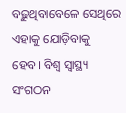ବଢ଼ୁଥିବାବେଳେ ସେଥିରେ ଏହାକୁ ଯୋଡ଼ିବାକୁ ହେବ। ବିଶ୍ୱ ସ୍ବାସ୍ଥ୍ୟ ସଂଗଠନ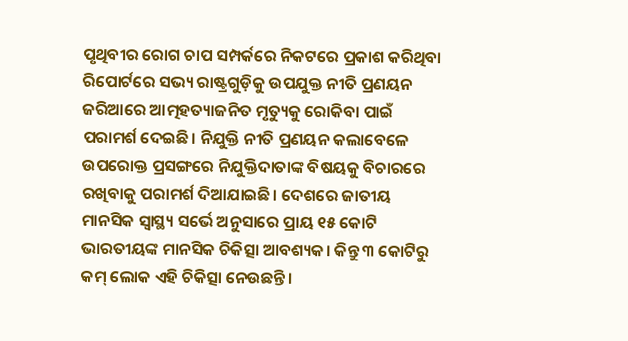ପୃଥିବୀର ରୋଗ ଚାପ ସମ୍ପର୍କରେ ନିକଟରେ ପ୍ରକାଶ କରିଥିବା ରିପୋର୍ଟରେ ସଭ୍ୟ ରାଷ୍ଟ୍ରଗୁଡ଼ିକୁ ଉପଯୁକ୍ତ ନୀତି ପ୍ରଣୟନ ଜରିଆରେ ଆତ୍ମହତ୍ୟାଜନିତ ମୃତ୍ୟୁକୁ ରୋକିବା ପାଇଁ ପରାମର୍ଶ ଦେଇଛି। ନିଯୁକ୍ତି ନୀତି ପ୍ରଣୟନ କଲାବେଳେ ଉପରୋକ୍ତ ପ୍ରସଙ୍ଗରେ ନିଯୁକ୍ତିଦାତାଙ୍କ ବିଷୟକୁ ବିଚାରରେ ରଖିବାକୁ ପରାମର୍ଶ ଦିଆଯାଇଛି। ଦେଶରେ ଜାତୀୟ ମାନସିକ ସ୍ବାସ୍ଥ୍ୟ ସର୍ଭେ ଅନୁସାରେ ପ୍ରାୟ ୧୫ କୋଟି ଭାରତୀୟଙ୍କ ମାନସିକ ଚିକିତ୍ସା ଆବଶ୍ୟକ। କିନ୍ତୁ ୩ କୋଟିରୁ କମ୍ ଲୋକ ଏହି ଚିକିତ୍ସା ନେଉଛନ୍ତି।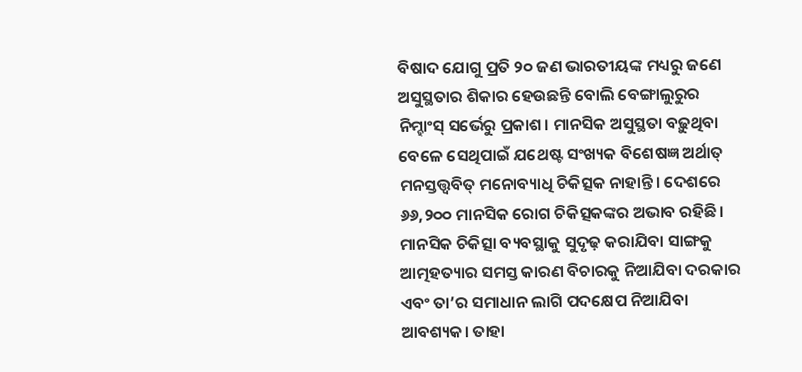ବିଷାଦ ଯୋଗୁ ପ୍ରତି ୨୦ ଜଣ ଭାରତୀୟଙ୍କ ମଧ୍ୟରୁ ଜଣେ ଅସୁସ୍ଥତାର ଶିକାର ହେଉଛନ୍ତି ବୋଲି ବେଙ୍ଗାଲୁରୁର ନିମ୍ହାଂସ୍ ସର୍ଭେରୁ ପ୍ରକାଶ। ମାନସିକ ଅସୁସ୍ଥତା ବଢ଼ୁଥିବା ବେଳେ ସେଥିପାଇଁ ଯଥେଷ୍ଟ ସଂଖ୍ୟକ ବିଶେଷଜ୍ଞ ଅର୍ଥାତ୍ ମନସ୍ତତ୍ତ୍ୱବିତ୍ ମନୋବ୍ୟାଧି ଚିକିତ୍ସକ ନାହାନ୍ତି। ଦେଶରେ ୬୬,୨୦୦ ମାନସିକ ରୋଗ ଚିକିତ୍ସକଙ୍କର ଅଭାବ ରହିଛି। ମାନସିକ ଚିକିତ୍ସା ବ୍ୟବସ୍ଥାକୁ ସୁଦୃଢ଼ କରାଯିବା ସାଙ୍ଗକୁ ଆତ୍ମହତ୍ୟାର ସମସ୍ତ କାରଣ ବିଚାରକୁ ନିଆଯିବା ଦରକାର ଏବଂ ତା’ର ସମାଧାନ ଲାଗି ପଦକ୍ଷେପ ନିଆଯିବା ଆବଶ୍ୟକ। ତାହା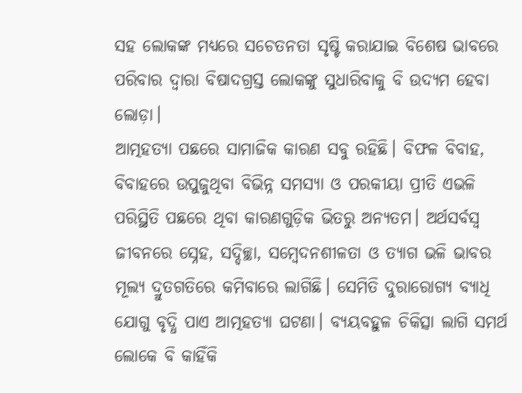ସହ ଲୋକଙ୍କ ମଧ୍ୟରେ ସଚେତନତା ସୃଷ୍ଟି କରାଯାଇ ବିଶେଷ ଭାବରେ ପରିବାର ଦ୍ୱାରା ବିଷାଦଗ୍ରସ୍ତ ଲୋକଙ୍କୁ ସୁଧାରିବାକୁ ବି ଉଦ୍ୟମ ହେବା ଲୋଡ଼ା।
ଆତ୍ମହତ୍ୟା ପଛରେ ସାମାଜିକ କାରଣ ସବୁ ରହିଛି। ବିଫଳ ବିବାହ, ବିବାହରେ ଉପୁଜୁଥିବା ବିଭିନ୍ନ ସମସ୍ୟା ଓ ପରକୀୟା ପ୍ରୀତି ଏଭଳି ପରିସ୍ଥିତି ପଛରେ ଥିବା କାରଣଗୁଡ଼ିକ ଭିତରୁ ଅନ୍ୟତମ। ଅର୍ଥସର୍ବସ୍ବ ଜୀବନରେ ସ୍ନେହ, ସଦ୍ଦିଚ୍ଛା, ସମ୍ବେଦନଶୀଳତା ଓ ତ୍ୟାଗ ଭଳି ଭାବର ମୂଲ୍ୟ ଦ୍ରୁତଗତିରେ କମିବାରେ ଲାଗିଛି। ସେମିତି ଦୁରାରୋଗ୍ୟ ବ୍ୟାଧି ଯୋଗୁ ବୃଦ୍ଧି ପାଏ ଆତ୍ମହତ୍ୟା ଘଟଣା। ବ୍ୟୟବହୁଳ ଚିକିତ୍ସା ଲାଗି ସମର୍ଥ ଲୋକେ ବି କାହିଁକି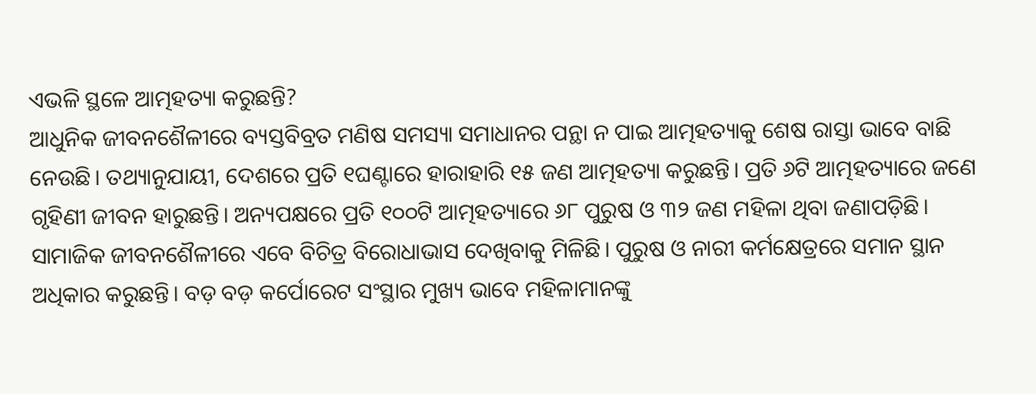ଏଭଳି ସ୍ଥଳେ ଆତ୍ମହତ୍ୟା କରୁଛନ୍ତି?
ଆଧୁନିକ ଜୀବନଶୈଳୀରେ ବ୍ୟସ୍ତବିବ୍ରତ ମଣିଷ ସମସ୍ୟା ସମାଧାନର ପନ୍ଥା ନ ପାଇ ଆତ୍ମହତ୍ୟାକୁ ଶେଷ ରାସ୍ତା ଭାବେ ବାଛି ନେଉଛି। ତଥ୍ୟାନୁଯାୟୀ, ଦେଶରେ ପ୍ରତି ୧ଘଣ୍ଟାରେ ହାରାହାରି ୧୫ ଜଣ ଆତ୍ମହତ୍ୟା କରୁଛନ୍ତି। ପ୍ରତି ୬ଟି ଆତ୍ମହତ୍ୟାରେ ଜଣେ ଗୃହିଣୀ ଜୀବନ ହାରୁଛନ୍ତି। ଅନ୍ୟପକ୍ଷରେ ପ୍ରତି ୧୦୦ଟି ଆତ୍ମହତ୍ୟାରେ ୬୮ ପୁରୁଷ ଓ ୩୨ ଜଣ ମହିଳା ଥିବା ଜଣାପଡ଼ିଛି। ସାମାଜିକ ଜୀବନଶୈଳୀରେ ଏବେ ବିଚିତ୍ର ବିରୋଧାଭାସ ଦେଖିବାକୁ ମିଳିଛି। ପୁରୁଷ ଓ ନାରୀ କର୍ମକ୍ଷେତ୍ରରେ ସମାନ ସ୍ଥାନ ଅଧିକାର କରୁଛନ୍ତି। ବଡ଼ ବଡ଼ କର୍ପୋରେଟ ସଂସ୍ଥାର ମୁଖ୍ୟ ଭାବେ ମହିଳାମାନଙ୍କୁ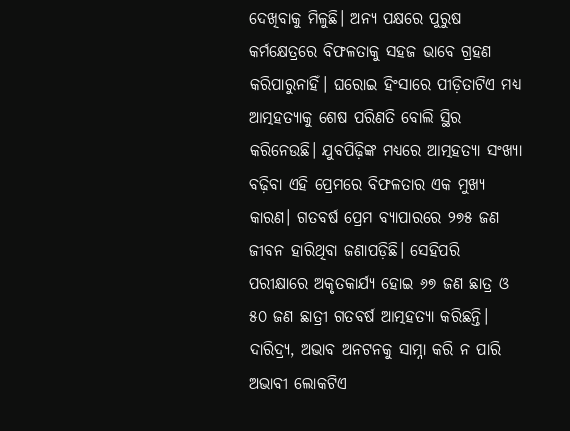ଦେଖିବାକୁ ମିଳୁଛି। ଅନ୍ୟ ପକ୍ଷରେ ପୁରୁଷ କର୍ମକ୍ଷେତ୍ରରେ ବିଫଳତାକୁ ସହଜ ଭାବେ ଗ୍ରହଣ କରିପାରୁନାହିଁ। ଘରୋଇ ହିଂସାରେ ପୀଡ଼ିତାଟିଏ ମଧ୍ୟ ଆତ୍ମହତ୍ୟାକୁ ଶେଷ ପରିଣତି ବୋଲି ସ୍ଥିର କରିନେଉଛି। ଯୁବପିଢ଼ିଙ୍କ ମଧ୍ୟରେ ଆତ୍ମହତ୍ୟା ସଂଖ୍ୟା ବଢ଼ିବା ଏହି ପ୍ରେମରେ ବିଫଳତାର ଏକ ମୁଖ୍ୟ କାରଣ। ଗତବର୍ଷ ପ୍ରେମ ବ୍ୟାପାରରେ ୨୭୫ ଜଣ ଜୀବନ ହାରିଥିବା ଜଣାପଡ଼ିଛି। ସେହିପରି ପରୀକ୍ଷାରେ ଅକୃତକାର୍ଯ୍ୟ ହୋଇ ୬୭ ଜଣ ଛାତ୍ର ଓ ୫୦ ଜଣ ଛାତ୍ରୀ ଗତବର୍ଷ ଆତ୍ମହତ୍ୟା କରିଛନ୍ତି। ଦାରିଦ୍ର୍ୟ, ଅଭାବ ଅନଟନକୁ ସାମ୍ନା କରି ନ ପାରି ଅଭାବୀ ଲୋକଟିଏ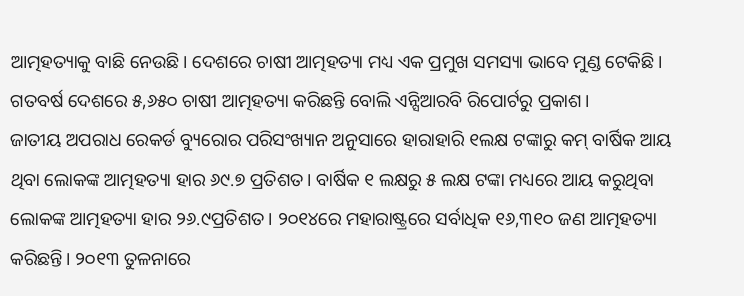ଆତ୍ମହତ୍ୟାକୁ ବାଛି ନେଉଛି। ଦେଶରେ ଚାଷୀ ଆତ୍ମହତ୍ୟା ମଧ୍ୟ ଏକ ପ୍ରମୁଖ ସମସ୍ୟା ଭାବେ ମୁଣ୍ଡ ଟେକିଛି। ଗତବର୍ଷ ଦେଶରେ ୫,୬୫୦ ଚାଷୀ ଆତ୍ମହତ୍ୟା କରିଛନ୍ତି ବୋଲି ଏନ୍ସିଆରବି ରିପୋର୍ଟରୁ ପ୍ରକାଶ।
ଜାତୀୟ ଅପରାଧ ରେକର୍ଡ ବ୍ୟୁରୋର ପରିସଂଖ୍ୟାନ ଅନୁସାରେ ହାରାହାରି ୧ଲକ୍ଷ ଟଙ୍କାରୁ କମ୍ ବାର୍ଷିକ ଆୟ ଥିବା ଲୋକଙ୍କ ଆତ୍ମହତ୍ୟା ହାର ୬୯.୭ ପ୍ରତିଶତ। ବାର୍ଷିକ ୧ ଲକ୍ଷରୁ ୫ ଲକ୍ଷ ଟଙ୍କା ମଧ୍ୟରେ ଆୟ କରୁଥିବା ଲୋକଙ୍କ ଆତ୍ମହତ୍ୟା ହାର ୨୬.୯ପ୍ରତିଶତ। ୨୦୧୪ରେ ମହାରାଷ୍ଟ୍ରରେ ସର୍ବାଧିକ ୧୬,୩୧୦ ଜଣ ଆତ୍ମହତ୍ୟା କରିଛନ୍ତି। ୨୦୧୩ ତୁଳନାରେ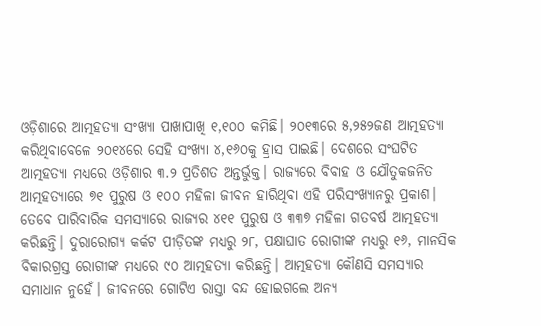ଓଡ଼ିଶାରେ ଆତ୍ମହତ୍ୟା ସଂଖ୍ୟା ପାଖାପାଖି ୧,୧୦୦ କମିଛି। ୨୦୧୩ରେ ୫,୨୫୨ଜଣ ଆତ୍ମହତ୍ୟା କରିଥିବାବେଳେ ୨୦୧୪ରେ ସେହି ସଂଖ୍ୟା ୪,୧୬୦କୁ ହ୍ରାସ ପାଇଛି। ଦେଶରେ ସଂଘଟିତ ଆତ୍ମହତ୍ୟା ମଧ୍ୟରେ ଓଡ଼ିଶାର ୩.୨ ପ୍ରତିଶତ ଅନ୍ତର୍ଭୁକ୍ତ। ରାଜ୍ୟରେ ବିବାହ ଓ ଯୌତୁକଜନିତ ଆତ୍ମହତ୍ୟାରେ ୭୧ ପୁରୁଷ ଓ ୧୦୦ ମହିଳା ଜୀବନ ହାରିଥିବା ଏହି ପରିସଂଖ୍ୟାନରୁ ପ୍ରକାଶ। ତେବେ ପାରିବାରିକ ସମସ୍ୟାରେ ରାଜ୍ୟର ୪୧୧ ପୁରୁଷ ଓ ୩୩୭ ମହିଳା ଗତବର୍ଷ ଆତ୍ମହତ୍ୟା କରିଛନ୍ତି। ଦୁରାରୋଗ୍ୟ କର୍କଟ ପୀଡ଼ିତଙ୍କ ମଧ୍ୟରୁ ୨୮, ପକ୍ଷାଘାତ ରୋଗୀଙ୍କ ମଧ୍ୟରୁ ୧୬, ମାନସିକ ବିକାରଗ୍ରସ୍ତ ରୋଗୀଙ୍କ ମଧ୍ୟରେ ୯୦ ଆତ୍ମହତ୍ୟା କରିଛନ୍ତି। ଆତ୍ମହତ୍ୟା କୌଣସି ସମସ୍ୟାର ସମାଧାନ ନୁହେଁ। ଜୀବନରେ ଗୋଟିଏ ରାସ୍ତା ବନ୍ଦ ହୋଇଗଲେ ଅନ୍ୟ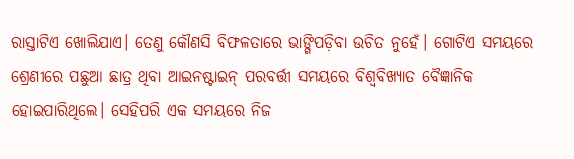ରାସ୍ତାଟିଏ ଖୋଲିଯାଏ। ତେଣୁ କୌଣସି ବିଫଳତାରେ ଭାଙ୍ଗିପଡ଼ିବା ଉଚିତ ନୁହେଁ। ଗୋଟିଏ ସମୟରେ ଶ୍ରେଣୀରେ ପଛୁଆ ଛାତ୍ର ଥିବା ଆଇନଷ୍ଟାଇନ୍ ପରବର୍ତ୍ତୀ ସମୟରେ ବିଶ୍ୱବିଖ୍ୟାତ ବୈଜ୍ଞାନିକ ହୋଇପାରିଥିଲେ। ସେହିପରି ଏକ ସମୟରେ ନିଜ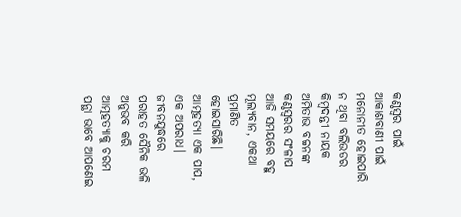କଣ୍ଠସ୍ବର ପାଇଁ ଆକାଶବାଣୀ ପାଇଁ ମନୋନୀତ ହୋଇପାରି ନ ଥିବା ବଲିଉଡର କିମ୍ବଦନ୍ତୀ ନାୟକ ଅମିତାଭ ବଚ୍ଚନଙ୍କ କଣ୍ଠସ୍ବରର ସଂଳାପ ଆଜି ସମୟରେ ବହୁ ମୂଲ୍ୟବାନ, ଏକଥା ପ୍ରମାଣିତ ହୋଇସାରିଛି। ଆତ୍ମହତ୍ୟା ଏକ ପାପ, ଏକ ଅପରାଧ। ଜୀବନଯୁଦ୍ଧରେ ପରାହତ ସୈନିକ ଭଳି ଅନୁଭବ କରି ଆତ୍ମହତ୍ୟାକୁ ଚରମ ପନ୍ଥା ଭାବେ ଆପଣେଇ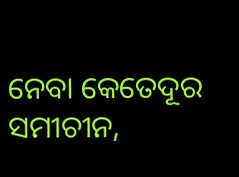ନେବା କେତେଦୂର ସମୀଚୀନ,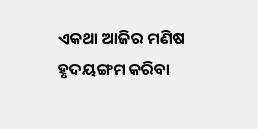ଏକଥା ଆଜିର ମଣିଷ ହୃଦୟଙ୍ଗମ କରିବା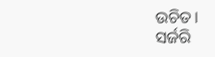ଉଚିତ।
ସର୍ଜରି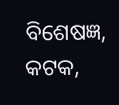ବିଶେଷଜ୍ଞ, କଟକ,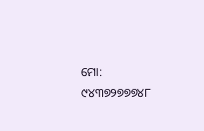ମୋ: ୯୪୩୭୨୭୭୭୪୮